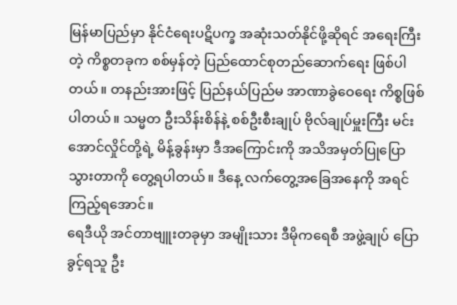မြန်မာပြည်မှာ နိုင်ငံရေးပဋိပက္ခ အဆုံးသတ်နိုင်ဖို့ဆိုရင် အရေးကြီးတဲ့ ကိစ္စတခုက စစ်မှန်တဲ့ ပြည်ထောင်စုတည်ဆောက်ရေး ဖြစ်ပါတယ်။ တနည်းအားဖြင့် ပြည်နယ်ပြည်မ အာဏာခွဲဝေရေး ကိစ္စဖြစ်ပါတယ်။ သမ္မတ ဦးသိန်းစိန်နဲ့ စစ်ဦးစီးချုပ် ဗိုလ်ချုပ်မှူးကြီး မင်းအောင်လှိုင်တို့ရဲ့ မိန့်ခွန်းမှာ ဒီအကြောင်းကို အသိအမှတ်ပြုပြောသွားတာကို တွေ့ရပါတယ်။ ဒီနေ့ လက်တွေ့အခြေအနေကို အရင်ကြည့်ရအောင်။
ရေဒီယို အင်တာဗျူးတခုမှာ အမျိုးသား ဒီမိုကရေစီ အဖွဲ့ချုပ် ပြောခွင့်ရသူ ဦး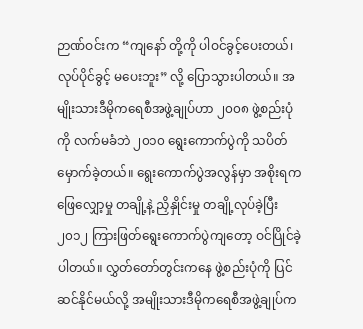ဉာဏ်ဝင်းက “ကျနော် တို့ကို ပါဝင်ခွင့်ပေးတယ်၊ လုပ်ပိုင်ခွင့် မပေးဘူး” လို့ ပြောသွားပါတယ်။ အမျိုးသားဒီမိုကရေစီအဖွဲ့ချုပ်ဟာ ၂၀၀၈ ဖွဲ့စည်းပုံကို လက်မခံဘဲ ၂၀၁၀ ရွေးကောက်ပွဲကို သပိတ်မှောက်ခဲ့တယ်။ ရွေးကောက်ပွဲအလွန်မှာ အစိုးရက ဖြေလျှော့မှု တချို့နဲ့ ညှိနှိုင်းမှု တချို့လုပ်ခဲ့ပြီး ၂၀၁၂ ကြားဖြတ်ရွေးကောက်ပွဲကျတော့ ဝင်ပြိုင်ခဲ့ပါတယ်။ လွှတ်တော်တွင်းကနေ ဖွဲ့စည်းပုံကို ပြင်ဆင်နိုင်မယ်လို့ အမျိုးသားဒီမိုကရေစီအဖွဲ့ချုပ်က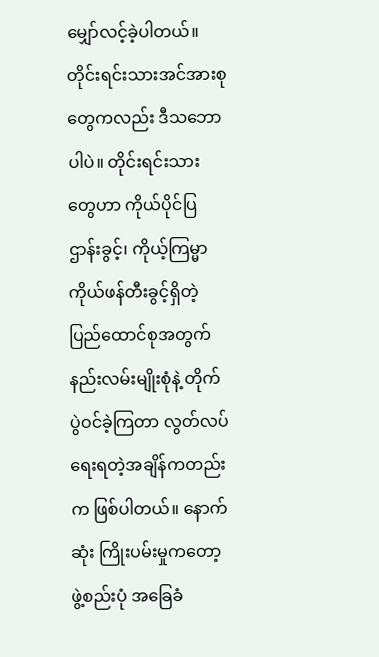မျှော်လင့်ခဲ့ပါတယ်။
တိုင်းရင်းသားအင်အားစုတွေကလည်း ဒီသဘောပါပဲ။ တိုင်းရင်းသား တွေဟာ ကိုယ်ပိုင်ပြဌာန်းခွင့်၊ ကိုယ့်ကြမ္မာကိုယ်ဖန်တီးခွင့်ရှိတဲ့ ပြည်ထောင်စုအတွက် နည်းလမ်းမျိုးစုံနဲ့ တိုက်ပွဲဝင်ခဲ့ကြတာ လွတ်လပ်ရေးရတဲ့အချိန်ကတည်းက ဖြစ်ပါတယ်။ နောက်ဆုံး ကြိုးပမ်းမှုကတော့ ဖွဲ့စည်းပုံ အခြေခံ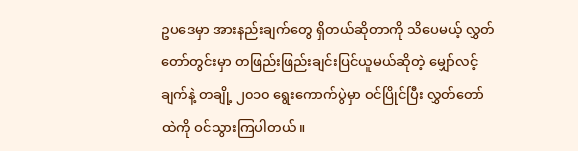ဥပဒေမှာ အားနည်းချက်တွေ ရှိတယ်ဆိုတာကို သိပေမယ့် လွှတ်တော်တွင်းမှာ တဖြည်းဖြည်းချင်းပြင်ယူမယ်ဆိုတဲ့ မျှော်လင့်ချက်နဲ့ တချို့ ၂၀၁၀ ရွေးကောက်ပွဲမှာ ဝင်ပြိုင်ပြီး လွှတ်တော်ထဲကို ဝင်သွားကြပါတယ်။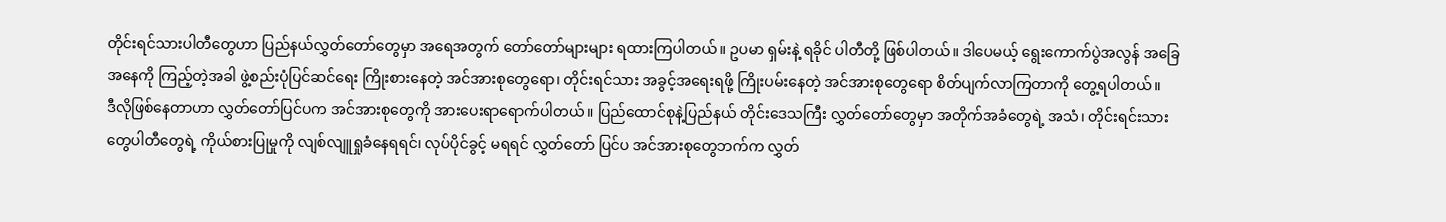တိုင်းရင်သားပါတီတွေဟာ ပြည်နယ်လွှတ်တော်တွေမှာ အရေအတွက် တော်တော်များများ ရထားကြပါတယ်။ ဥပမာ ရှမ်းနဲ့ ရခိုင် ပါတီတို့ ဖြစ်ပါတယ်။ ဒါပေမယ့် ရွေးကောက်ပွဲအလွန် အခြေအနေကို ကြည့်တဲ့အခါ ဖွဲ့စည်းပုံပြင်ဆင်ရေး ကြိုးစားနေတဲ့ အင်အားစုတွေရော၊ တိုင်းရင်သား အခွင့်အရေးရဖို့ ကြိုးပမ်းနေတဲ့ အင်အားစုတွေရော စိတ်ပျက်လာကြတာကို တွေ့ရပါတယ်။
ဒီလိုဖြစ်နေတာဟာ လွှတ်တော်ပြင်ပက အင်အားစုတွေကို အားပေးရာရောက်ပါတယ်။ ပြည်ထောင်စုနဲ့ပြည်နယ် တိုင်းဒေသကြီး လွှတ်တော်တွေမှာ အတိုက်အခံတွေရဲ့ အသံ၊ တိုင်းရင်းသားတွေပါတီတွေရဲ့ ကိုယ်စားပြုမှုကို လျစ်လျူရှုခံနေရရင်၊ လုပ်ပိုင်ခွင့် မရရင် လွှတ်တော် ပြင်ပ အင်အားစုတွေဘက်က လွှတ်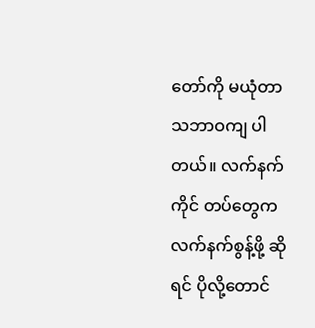တော်ကို မယုံတာ သဘာဝကျ ပါတယ်။ လက်နက်ကိုင် တပ်တွေက လက်နက်စွန့်ဖို့ ဆိုရင် ပိုလို့တောင်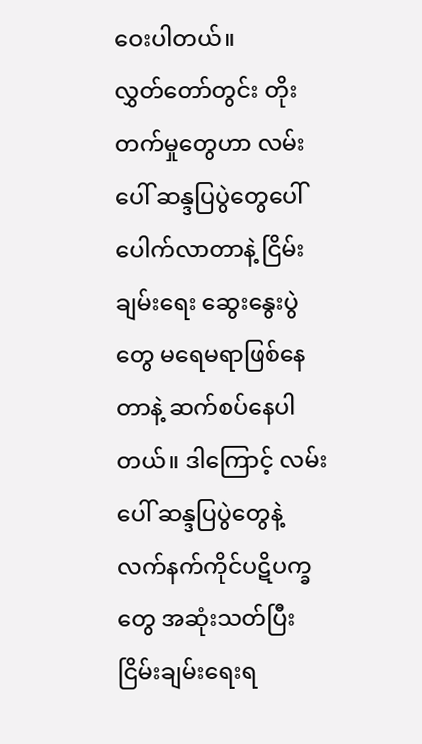ဝေးပါတယ်။
လွှတ်တော်တွင်း တိုးတက်မှုတွေဟာ လမ်းပေါ် ဆန္ဒပြပွဲတွေပေါ်ပေါက်လာတာနဲ့ ငြိမ်းချမ်းရေး ဆွေးနွေးပွဲတွေ မရေမရာဖြစ်နေတာနဲ့ ဆက်စပ်နေပါတယ်။ ဒါကြောင့် လမ်းပေါ် ဆန္ဒပြပွဲတွေနဲ့ လက်နက်ကိုင်ပဋိပက္ခတွေ အဆုံးသတ်ပြီး ငြိမ်းချမ်းရေးရ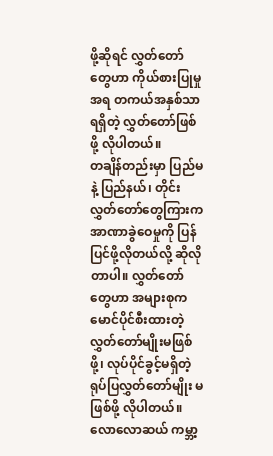ဖို့ဆိုရင် လွှတ်တော်တွေဟာ ကိုယ်စားပြုမှုအရ တကယ်အနှစ်သာရရှိတဲ့ လွှတ်တော်ဖြစ်ဖို့ လိုပါတယ်။
တချိန်တည်းမှာ ပြည်မနဲ့ ပြည်နယ်၊ တိုင်း လွှတ်တော်တွေကြားက အာဏာခွဲဝေမှုကို ပြန်ပြင်ဖို့လိုတယ်လို့ ဆိုလိုတာပါ။ လွှတ်တော်တွေဟာ အများစုက မောင်ပိုင်စီးထားတဲ့ လွှတ်တော်မျိုးမဖြစ်ဖို့၊ လုပ်ပိုင်ခွင့်မရှိတဲ့ ရုပ်ပြလွှတ်တော်မျိုး မဖြစ်ဖို့ လိုပါတယ်။
လောလောဆယ် ကမ္ဘာ့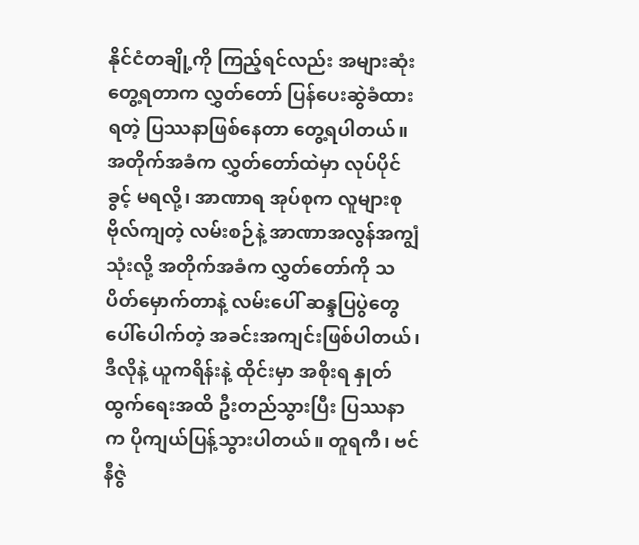နိုင်ငံတချို့ကို ကြည့်ရင်လည်း အများဆုံး တွေ့ရတာက လွှတ်တော် ပြန်ပေးဆွဲခံထားရတဲ့ ပြဿနာဖြစ်နေတာ တွေ့ရပါတယ်။ အတိုက်အခံက လွှတ်တော်ထဲမှာ လုပ်ပိုင်ခွင့် မရလို့၊ အာဏာရ အုပ်စုက လူများစု ဗိုလ်ကျတဲ့ လမ်းစဉ်နဲ့ အာဏာအလွန်အကျွံ သုံးလို့ အတိုက်အခံက လွှတ်တော်ကို သပိတ်မှောက်တာနဲ့ လမ်းပေါ် ဆန္ဒပြပွဲတွေ ပေါ်ပေါက်တဲ့ အခင်းအကျင်းဖြစ်ပါတယ်၊ ဒီလိုနဲ့ ယူကရိန်းနဲ့ ထိုင်းမှာ အစိုးရ နှုတ်ထွက်ရေးအထိ ဦးတည်သွားပြီး ပြဿနာက ပိုကျယ်ပြန့်သွားပါတယ်။ တူရကီ၊ ဗင်နီဇွဲ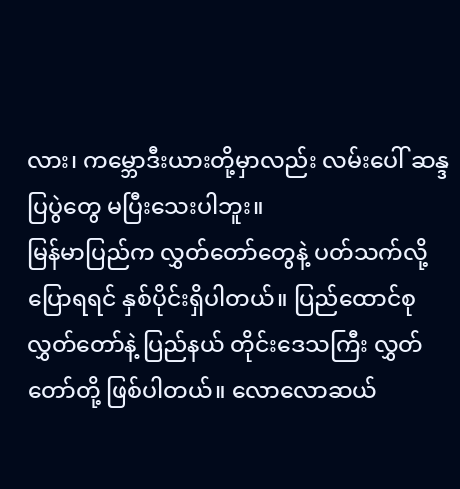လား၊ ကမ္ဘောဒီးယားတို့မှာလည်း လမ်းပေါ် ဆန္ဒပြပွဲတွေ မပြီးသေးပါဘူး။
မြန်မာပြည်က လွှတ်တော်တွေနဲ့ ပတ်သက်လို့ ပြောရရင် နှစ်ပိုင်းရှိပါတယ်။ ပြည်ထောင်စု လွှတ်တော်နဲ့ ပြည်နယ် တိုင်းဒေသကြီး လွှတ်တော်တို့ ဖြစ်ပါတယ်။ လောလောဆယ်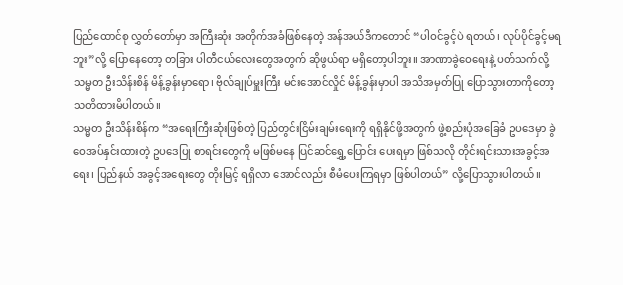ပြည်ထောင်စု လွှတ်တော်မှာ အကြီးဆုံး အတိုက်အခံဖြစ်နေတဲ့ အန်အယ်ဒီကတောင် “ပါဝင်ခွင့်ပဲ ရတယ်၊ လုပ်ပိုင်ခွင့်မရဘူး”လို့ ပြောနေတော့ တခြား ပါတီငယ်လေးတွေအတွက် ဆိုဖွယ်ရာ မရှိတော့ပါဘူး။ အာဏာခွဲဝေရေးနဲ့ ပတ်သက်လို့ သမ္မတ ဦးသိန်းစိန် မိန့်ခွန်းမှာရော၊ ဗိုလ်ချုပ်မှူးကြီး မင်းအောင်လှိုင် မိန့်ခွန်းမှာပါ အသိအမှတ်ပြု ပြောသွားတာကိုတော့ သတိထားမိပါတယ်။
သမ္မတ ဦးသိန်းစိန်က “အရေးကြီးဆုံးဖြစ်တဲ့ ပြည်တွင်းငြိမ်းချမ်းရေးကို ရရှိနိုင်ဖို့အတွက် ဖွဲ့စည်းပုံအခြေခံ ဥပဒေမှာ ခွဲဝေအပ်နှင်းထားတဲ့ ဥပဒေပြု စာရင်းတွေကို မဖြစ်မနေ ပြင်ဆင်ရွှေ့ပြောင်း ပေးရမှာ ဖြစ်သလို တိုင်းရင်းသားအခွင့်အရေး၊ ပြည်နယ် အခွင့်အရေးတွေ တိုးမြင့် ရရှိလာ အောင်လည်း စီမံပေးကြရမှာ ဖြစ်ပါတယ်” လို့ပြောသွားပါတယ်။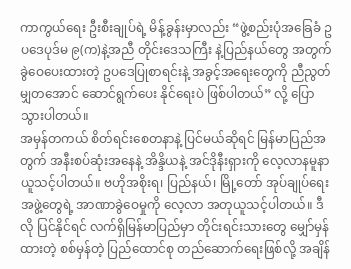ကာကွယ်ရေး ဦးစီးချုပ်ရဲ့ မိန့်ခွန်းမှာလည်း “ဖွဲ့စည်းပုံအခြေခံ ဥပဒေပုဒ်မ ၉(က)နဲ့အညီ တိုင်းဒေသကြီး နဲ့ပြည်နယ်တွေ အတွက် ခွဲဝေပေးထားတဲ့ ဥပဒေပြုစာရင်းနဲ့ အခွင့်အရေးတွေကို ညီညွတ်မျှတအောင် ဆောင်ရွက်ပေး နိုင်ရေးပဲ ဖြစ်ပါတယ်” လို့ ပြောသွားပါတယ်။
အမှန်တကယ် စိတ်ရင်းစေတနာနဲ့ ပြင်မယ်ဆိုရင် မြန်မာပြည်အတွက် အနီးစပ်ဆုံးအနေနဲ့ အိန္ဒိယနဲ့ အင်ဒိုနီးရှားကို လေ့လာနမူနာယူသင့်ပါတယ်။ ဗဟိုအစိုးရ၊ ပြည်နယ်၊ မြို့တော် အုပ်ချုပ်ရေးအဖွဲ့တွေရဲ့ အာဏာခွဲဝေမှုကို လေ့လာ အတုယူသင့်ပါတယ်။ ဒီလို ပြင်နိုင်ရင် လက်ရှိမြန်မာပြည်မှာ တိုင်းရင်းသားတွေ မျှော်မှန်ထားတဲ့ စစ်မှန်တဲ့ ပြည်ထောင်စု တည်ဆောက်ရေးဖြစ်လို့ အချိန်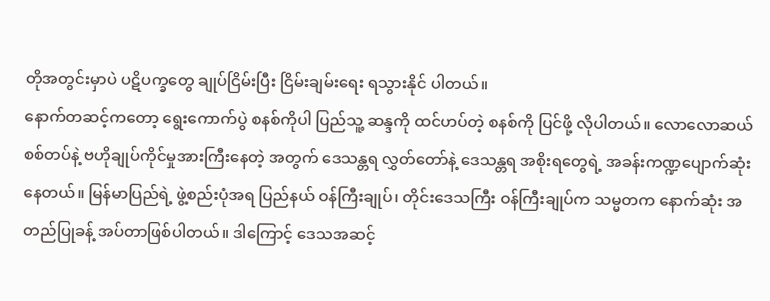တိုအတွင်းမှာပဲ ပဋိပက္ခတွေ ချုပ်ငြိမ်းပြီး ငြိမ်းချမ်းရေး ရသွားနိုင် ပါတယ်။
နောက်တဆင့်ကတော့ ရွေးကောက်ပွဲ စနစ်ကိုပါ ပြည်သူ့ ဆန္ဒကို ထင်ဟပ်တဲ့ စနစ်ကို ပြင်ဖို့ လိုပါတယ်။ လောလောဆယ် စစ်တပ်နဲ့ ဗဟိုချုပ်ကိုင်မှုအားကြီးနေတဲ့ အတွက် ဒေသန္တရ လွှတ်တော်နဲ့ ဒေသန္တရ အစိုးရတွေရဲ့ အခန်းကဏ္ဍပျောက်ဆုံးနေတယ်။ မြန်မာပြည်ရဲ့ ဖွဲ့စည်းပုံအရ ပြည်နယ် ဝန်ကြီးချုပ်၊ တိုင်းဒေသကြီး ဝန်ကြီးချုပ်က သမ္မတက နောက်ဆုံး အတည်ပြုခန့် အပ်တာဖြစ်ပါတယ်။ ဒါကြောင့် ဒေသအဆင့်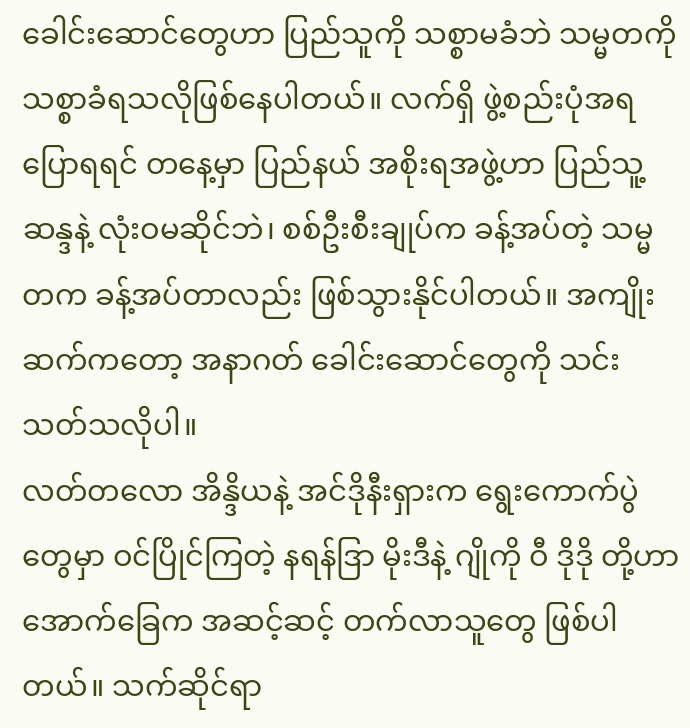ခေါင်းဆောင်တွေဟာ ပြည်သူကို သစ္စာမခံဘဲ သမ္မတကို သစ္စာခံရသလိုဖြစ်နေပါတယ်။ လက်ရှိ ဖွဲ့စည်းပုံအရပြောရရင် တနေ့မှာ ပြည်နယ် အစိုးရအဖွဲ့ဟာ ပြည်သူ့ဆန္ဒနဲ့ လုံးဝမဆိုင်ဘဲ၊ စစ်ဦးစီးချုပ်က ခန့်အပ်တဲ့ သမ္မတက ခန့်အပ်တာလည်း ဖြစ်သွားနိုင်ပါတယ်။ အကျိုးဆက်ကတော့ အနာဂတ် ခေါင်းဆောင်တွေကို သင်းသတ်သလိုပါ။
လတ်တလော အိန္ဒိယနဲ့ အင်ဒိုနီးရှားက ရွေးကောက်ပွဲ တွေမှာ ဝင်ပြိုင်ကြတဲ့ နရန်ဒြာ မိုးဒီနဲ့ ဂျိုကို ဝီ ဒိုဒို တို့ဟာ အောက်ခြေက အဆင့်ဆင့် တက်လာသူတွေ ဖြစ်ပါတယ်။ သက်ဆိုင်ရာ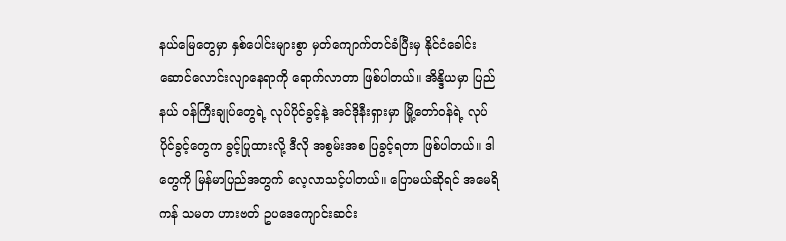နယ်မြေတွေမှာ နှစ်ပေါင်းများစွာ မှတ်ကျောက်တင်ခံပြီးမှ နိုင်ငံခေါင်းဆောင်လောင်းလျာနေရာကို ရောက်လာတာ ဖြစ်ပါတယ်။ အိန္ဒိယမှာ ပြည်နယ် ဝန်ကြီးချုပ်တွေရဲ့ လုပ်ပိုင်ခွင့်နဲ့ အင်ဒိုနီးရှားမှာ မြို့တော်ဝန်ရဲ့ လုပ်ပိုင်ခွင့်တွေက ခွင့်ပြုထားလို့ ဒီလို အစွမ်းအစ ပြခွင့်ရတာ ဖြစ်ပါတယ်။ ဒါတွေကို မြန်မာပြည်အတွက် လေ့လာသင့်ပါတယ်။ ပြောမယ်ဆိုရင် အမေရိကန် သမတ ဟားဗတ် ဥပဒေကျောင်းဆင်း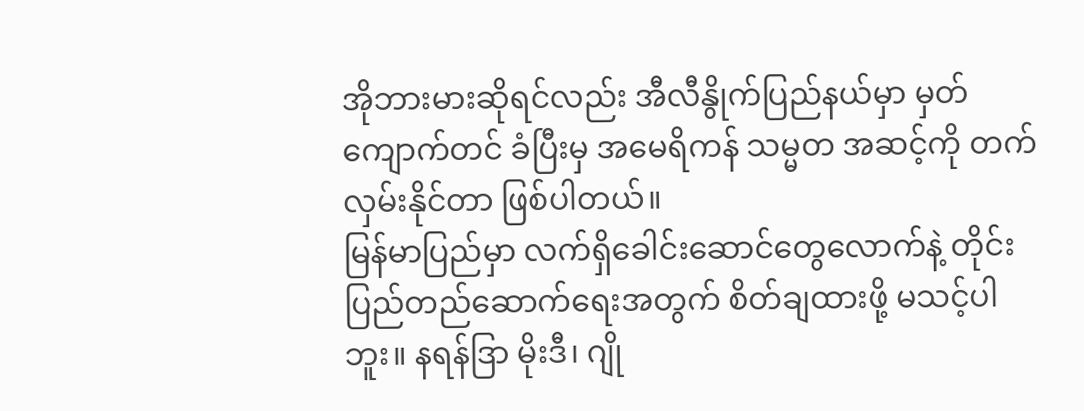အိုဘားမားဆိုရင်လည်း အီလီနွိုက်ပြည်နယ်မှာ မှတ်ကျောက်တင် ခံပြီးမှ အမေရိကန် သမ္မတ အဆင့်ကို တက်လှမ်းနိုင်တာ ဖြစ်ပါတယ်။
မြန်မာပြည်မှာ လက်ရှိခေါင်းဆောင်တွေလောက်နဲ့ တိုင်းပြည်တည်ဆောက်ရေးအတွက် စိတ်ချထားဖို့ မသင့်ပါဘူး။ နရန်ဒြာ မိုးဒီ၊ ဂျို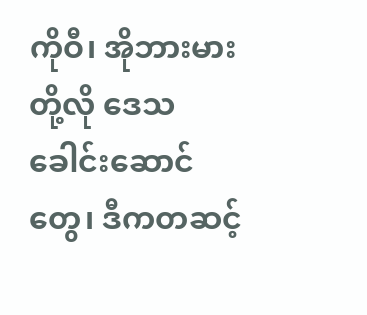ကိုဝီ၊ အိုဘားမားတို့လို ဒေသခေါင်းဆောင်တွေ၊ ဒီကတဆင့်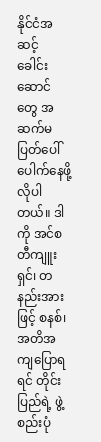နိုင်ငံအဆင့် ခေါင်းဆောင်တွေ အဆက်မပြတ်ပေါ်ပေါက်နေဖို့ လိုပါတယ်။ ဒါကို အင်စတီကျူးရှင်၊ တနည်းအားဖြင့် စနစ်၊ အတိအကျပြောရရင် တိုင်းပြည်ရဲ့ ဖွဲ့စည်းပုံ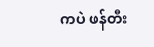ကပဲ ဖန်တီး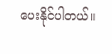ပေးနိုင်ပါတယ်။